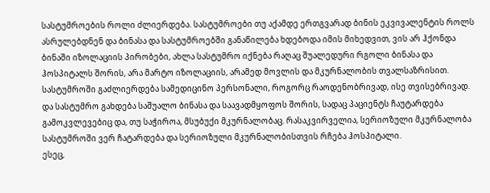სასტუმროების როლი ძლიერდება. სასტუმროები თუ აქამდე ერთგვარად ბინის ეკვივალენტის როლს ასრულებდნენ და ბინასა და სასტუმროებში განაწილება ხდებოდა იმის მიხედვით, ვის არ ჰქონდა ბინაში იზოლაციის პირობები, ახლა სასტუმრო იქნება რაღაც შუალედური რგოლი ბინასა და ჰოსპიტალს შორის, არა მარტო იზოლაციის, არამედ მოვლის და მკურნალობის თვალსაზრისით.
სასტუმროში გაძლიერდება სამედიცინო პერსონალი, როგორც რაოდენობრივად, ისე თვისებრივად. და სასტუმრო გახდება საშუალო ბინასა და საავადმყოფოს შორის, სადაც პაციენტს ჩაუტარდება გამოკვლევებიც და, თუ საჭიროა, მსუბუქი მკურნალობაც. რასაკვირველია, სერიოზული მკურნალობა სასტუმროში ვერ ჩატარდება და სერიოზული მკურნალობისთვის რჩება ჰოსპიტალი.
ესეც,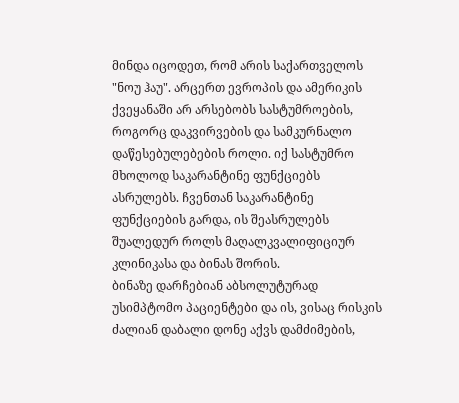მინდა იცოდეთ, რომ არის საქართველოს "ნოუ ჰაუ". არცერთ ევროპის და ამერიკის ქვეყანაში არ არსებობს სასტუმროების, როგორც დაკვირვების და სამკურნალო დაწესებულებების როლი. იქ სასტუმრო მხოლოდ საკარანტინე ფუნქციებს ასრულებს. ჩვენთან საკარანტინე ფუნქციების გარდა, ის შეასრულებს შუალედურ როლს მაღალკვალიფიციურ კლინიკასა და ბინას შორის.
ბინაზე დარჩებიან აბსოლუტურად უსიმპტომო პაციენტები და ის, ვისაც რისკის ძალიან დაბალი დონე აქვს დამძიმების,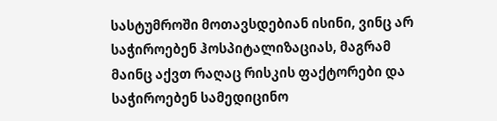სასტუმროში მოთავსდებიან ისინი, ვინც არ საჭიროებენ ჰოსპიტალიზაციას, მაგრამ მაინც აქვთ რაღაც რისკის ფაქტორები და საჭიროებენ სამედიცინო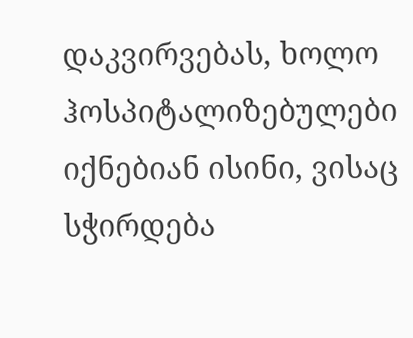დაკვირვებას, ხოლო ჰოსპიტალიზებულები იქნებიან ისინი, ვისაც სჭირდება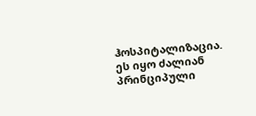ჰოსპიტალიზაცია. ეს იყო ძალიან პრინციპული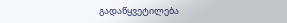გადაწყვეტილება